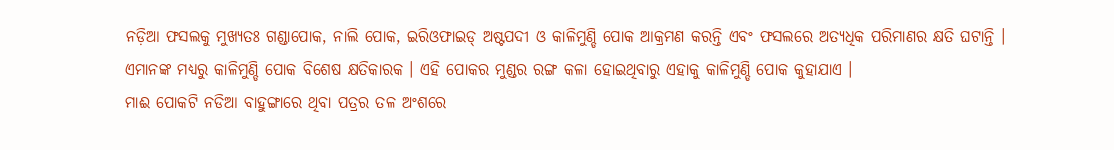ନଡ଼ିଆ ଫସଲକୁ ମୁଖ୍ୟତଃ ଗଣ୍ଡାପୋକ, ନାଲି ପୋକ, ଇରିଓଫାଇଡ୍ ଅଷ୍ଟପଦୀ ଓ କାଳିମୁଣ୍ଡି ପୋକ ଆକ୍ରମଣ କରନ୍ତି ଏବଂ ଫସଲରେ ଅତ୍ୟଧିକ ପରିମାଣର କ୍ଷତି ଘଟାନ୍ତି । ଏମାନଙ୍କ ମଧ୍ୟରୁ କାଳିମୁଣ୍ଡି ପୋକ ବିଶେଷ କ୍ଷତିକାରକ । ଏହି ପୋକର ମୁଣ୍ଡର ରଙ୍ଗ କଳା ହୋଇଥିବାରୁ ଏହାକୁ କାଳିମୁଣ୍ଡି ପୋକ କୁହାଯାଏ ।
ମାଈ ପୋକଟି ନଡିଆ ବାହୁଙ୍ଗାରେ ଥିବା ପତ୍ରର ତଳ ଅଂଶରେ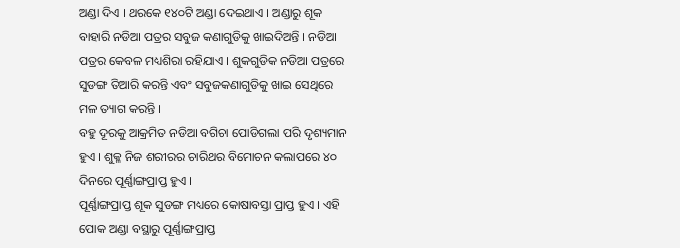ଅଣ୍ଡା ଦିଏ । ଥରକେ ୧୪୦ଟି ଅଣ୍ଡା ଦେଇଥାଏ । ଅଣ୍ଡାରୁ ଶୂକ ବାହାରି ନଡିଆ ପତ୍ରର ସବୁଜ କଣାଗୁଡିକୁ ଖାଇଦିଅନ୍ତି । ନଡିଆ ପତ୍ରର କେବଳ ମଧ୍ୟଶିରା ରହିଯାଏ । ଶୁକଗୁଡିକ ନଡିଆ ପତ୍ରରେ ସୁଡଙ୍ଗ ତିଆରି କରନ୍ତି ଏବଂ ସବୁଜକଣାଗୁଡିକୁ ଖାଇ ସେଥିରେ ମଳ ତ୍ୟାଗ କରନ୍ତି ।
ବହୁ ଦୂରକୁ ଆକ୍ରମିତ ନଡିଆ ବଗିଚା ପୋଡିଗଲା ପରି ଦୃଶ୍ୟମାନ ହୁଏ । ଶୁକ୍ଳ ନିଜ ଶରୀରର ଚାରିଥର ବିମୋଚନ କଲାପରେ ୪୦ ଦିନରେ ପୂର୍ଣ୍ଣାଙ୍ଗପ୍ରାପ୍ତ ହୁଏ ।
ପୂର୍ଣ୍ଣାଙ୍ଗପ୍ରାପ୍ତ ଶୂକ ସୁଡଙ୍ଗ ମଧ୍ୟରେ କୋଷାବସ୍ତା ପ୍ରାପ୍ତ ହୁଏ । ଏହି ପୋକ ଅଣ୍ଡା ବସ୍ଥାରୁ ପୂର୍ଣ୍ଣାଙ୍ଗପ୍ରାପ୍ତ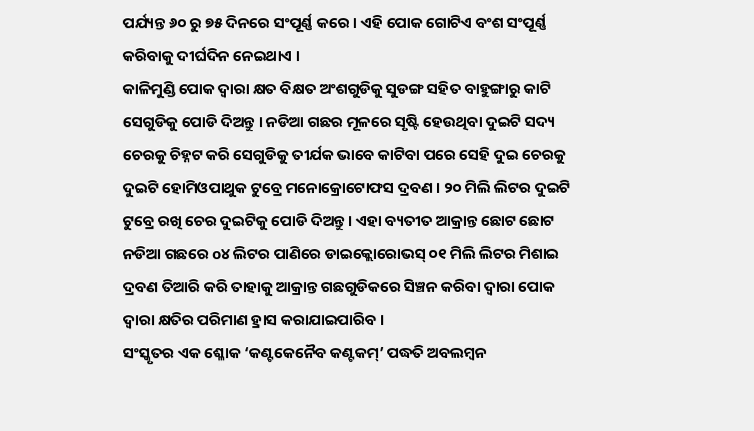ପର୍ଯ୍ୟନ୍ତ ୬୦ ରୁ ୭୫ ଦିନରେ ସଂପୂର୍ଣ୍ଣ କରେ । ଏହି ପୋକ ଗୋଟିଏ ବଂଶ ସଂପୂର୍ଣ୍ଣ କରିବାକୁ ଦୀର୍ଘଦିନ ନେଇଥାଏ ।
କାଳିମୁଣ୍ଡି ପୋକ ଦ୍ଵାରା କ୍ଷତ ବିକ୍ଷତ ଅଂଶଗୁଡିକୁ ସୁଡଙ୍ଗ ସହିତ ବାହୁଙ୍ଗାରୁ କାଟି ସେଗୁଡିକୁ ପୋଡି ଦିଅନ୍ତୁ । ନଡିଆ ଗଛର ମୂଳରେ ସୃଷ୍ଟି ହେଉଥିବା ଦୁଇଟି ସଦ୍ୟ ଚେରକୁ ଚିହ୍ନଟ କରି ସେଗୁଡିକୁ ତୀର୍ଯକ ଭାବେ କାଟିବା ପରେ ସେହି ଦୁଇ ଚେରକୁ ଦୁଇଟି ହୋମିଓପାଥୁକ ଟୁବ୍ରେ ମନୋକ୍ରୋଟୋଫସ ଦ୍ରବଣ । ୨୦ ମିଲି ଲିଟର ଦୁଇଟି ଟୁବ୍ରେ ରଖି ଚେର ଦୁଇଟିକୁ ପୋଡି ଦିଅନ୍ତୁ। ଏହା ବ୍ୟତୀତ ଆକ୍ରାନ୍ତ ଛୋଟ ଛୋଟ ନଡିଆ ଗଛରେ o୪ ଲିଟର ପାଣିରେ ଡାଇକ୍ଲୋରୋଭସ୍ ୦୧ ମିଲି ଲିଟର ମିଶାଇ ଦ୍ରବଣ ତିଆରି କରି ତାହାକୁ ଆକ୍ରାନ୍ତ ଗଛଗୁଡିକରେ ସିଞ୍ଚନ କରିବା ଦ୍ଵାରା ପୋକ ଦ୍ଵାରା କ୍ଷତିର ପରିମାଣ ହ୍ରାସ କରାଯାଇପାରିବ ।
ସଂସ୍କୃତର ଏକ ଶ୍ଳୋକ ‘କଣ୍ଟକେନୈବ କଣ୍ଟକମ୍’ ପଦ୍ଧତି ଅବଲମ୍ବନ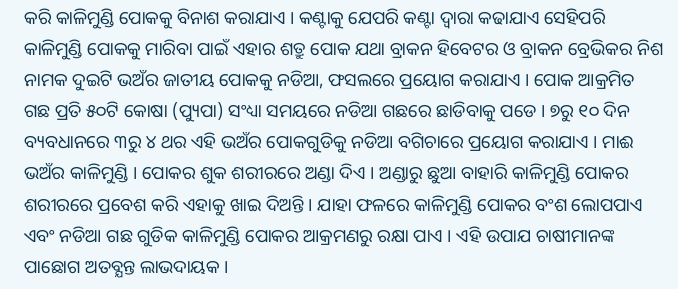କରି କାଳିମୁଣ୍ଡି ପୋକକୁ ବିନାଶ କରାଯାଏ । କଣ୍ଟାକୁ ଯେପରି କଣ୍ଟା ଦ୍ଵାରା କଢାଯାଏ ସେହିପରି କାଳିମୁଣ୍ଡି ପୋକକୁ ମାରିବା ପାଇଁ ଏହାର ଶତ୍ରୁ ପୋକ ଯଥା ବ୍ରାକନ ହିବେଟର ଓ ବ୍ରାକନ ବ୍ରେଭିକର ନିଶ ନାମକ ଦୁଇଟି ଭଅଁର ଜାତୀୟ ପୋକକୁ ନଡିଆ, ଫସଲରେ ପ୍ରୟୋଗ କରାଯାଏ । ପୋକ ଆକ୍ରମିତ ଗଛ ପ୍ରତି ୫୦ଟି କୋଷା (ପ୍ୟୁପା) ସଂଧ୍ୟା ସମୟରେ ନଡିଆ ଗଛରେ ଛାଡିବାକୁ ପଡେ । ୭ରୁ ୧୦ ଦିନ ବ୍ୟବଧାନରେ ୩ରୁ ୪ ଥର ଏହି ଭଅଁର ପୋକଗୁଡିକୁ ନଡିଆ ବଗିଚାରେ ପ୍ରୟୋଗ କରାଯାଏ । ମାଈ ଭଅଁର କାଳିମୁଣ୍ଡି । ପୋକର ଶୁକ ଶରୀରରେ ଅଣ୍ଡା ଦିଏ । ଅଣ୍ଡାରୁ ଛୁଆ ବାହାରି କାଳିମୁଣ୍ଡି ପୋକର ଶରୀରରେ ପ୍ରବେଶ କରି ଏହାକୁ ଖାଇ ଦିଅନ୍ତି । ଯାହା ଫଳରେ କାଳିମୁଣ୍ଡି ପୋକର ବଂଶ ଲୋପପାଏ ଏବଂ ନଡିଆ ଗଛ ଗୁଡିକ କାଳିମୁଣ୍ଡି ପୋକର ଆକ୍ରମଣରୁ ରକ୍ଷା ପାଏ । ଏହି ଉପାଯ ଚାଷୀମାନଙ୍କ ପାଛୋଗ ଅତବ୍ଯନ୍ତ ଲାଭଦାୟକ ।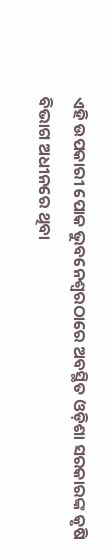ଏହି ଉପକାରୀ ପୋକ ଭୁବନେଶ୍ଵରଠାରେ ଅବସ୍ଥିତ ଓଡ଼ିଶା ସରକାରଙ୍କ କୃଷି ବିଭାଗ ଅଧୀନରେ ଥିବା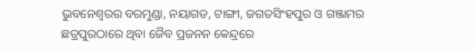ଭୁବନେଶ୍ଵରର ବରମୁଣ୍ଡା, ନୟାଗଡ, ଟାଙ୍ଗୀ, ଜଗତସିଂହପୁର ଓ ଗଞ୍ଜାମର ଛତ୍ରପୁରଠାରେ ଥିବା ଜୈବ ପ୍ରଜନନ କେନ୍ଦ୍ରରେ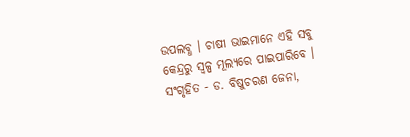ଉପଲବ୍ଧ । ଚାଷୀ ଭାଇମାନେ ଏହି ସବୁ କେନ୍ଦ୍ରରୁ ସ୍ୱଳ୍ପ ମୂଲ୍ୟରେ ପାଇପାରିବେ ।
ସଂଗୃହିତ - ଡ. ବିଷୁଚରଣ ଜେନା,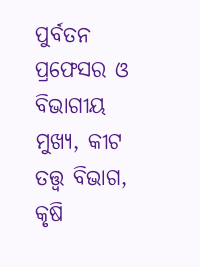ପୁର୍ବତନ ପ୍ରଫେସର ଓ ବିଭାଗୀୟ ମୁଖ୍ୟ, କୀଟ ତତ୍ତ୍ୱ ବିଭାଗ, କୃଷି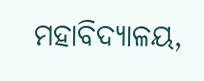ମହାବିଦ୍ୟାଳୟ,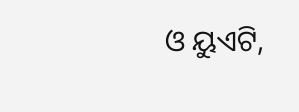ଓ ୟୁଏଟି,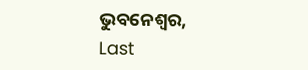ଭୁବନେଶ୍ଵର,
Last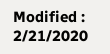Modified : 2/21/2020